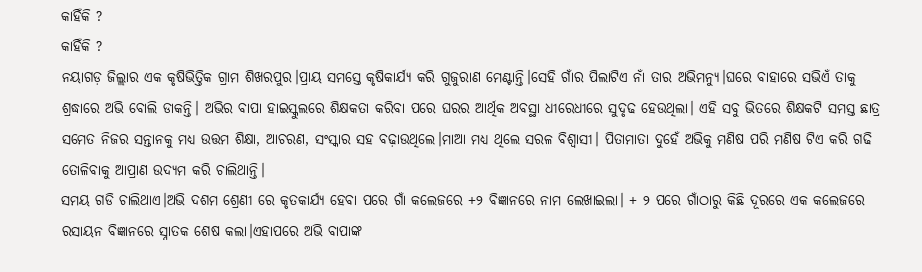କାହିଁକି ?
କାହିଁକି ?
ନୟାଗଡ଼ ଜିଲ୍ଲାର ଏକ କୃଷିଭିତ୍ତିକ ଗ୍ରାମ ଶିଖରପୁର।ପ୍ରାୟ ସମସ୍ତେ କୃଷିକାର୍ଯ୍ୟ କରି ଗୁଜୁରାଣ ମେଣ୍ଟାନ୍ତି।ସେହି ଗାଁର ପିଲାଟିଏ ନାଁ ତାର ଅଭିମନ୍ୟୁ।ଘରେ ବାହାରେ ସଭିଏଁ ତାକୁ ଶ୍ରଦ୍ଧାରେ ଅଭି ବୋଲି ଡାକନ୍ତି। ଅଭିର ବାପା ହାଇସ୍କୁଲରେ ଶିକ୍ଷକତା କରିବା ପରେ ଘରର ଆର୍ଥିକ ଅବସ୍ଥା ଧୀରେଧୀରେ ସୁଦୃଢ ହେଉଥିଲା। ଏହି ସବୁ ଭିତରେ ଶିକ୍ଷକଟି ସମସ୍ତ ଛାତ୍ର ସମେତ ନିଜର ସନ୍ତାନକୁ ମଧ୍ୟ ଉତ୍ତମ ଶିକ୍ଷା, ଆଚରଣ, ସଂସ୍କାର ସହ ବଢ଼ାଉଥିଲେ।ମାଆ ମଧ୍ୟ ଥିଲେ ସରଳ ବିଶ୍ୱାସୀ। ପିତାମାତା ଦୁହେଁ ଅଭିକୁ ମଣିଷ ପରି ମଣିଷ ଟିଏ କରି ଗଢି ତୋଳିବାକୁ ଆପ୍ରାଣ ଉଦ୍ୟମ କରି ଚାଲିଥାନ୍ତି।
ସମୟ ଗଡି ଚାଲିଥାଏ।ଅଭି ଦଶମ ଶ୍ରେଣୀ ରେ କୃତକାର୍ଯ୍ୟ ହେବା ପରେ ଗାଁ କଲେଜରେ +୨ ବିଜ୍ଞାନରେ ନାମ ଲେଖାଇଲା। + ୨ ପରେ ଗାଁଠାରୁ କିଛି ଦୂରରେ ଏକ କଲେଜରେ ରସାୟନ ବିଜ୍ଞାନରେ ସ୍ନାତକ ଶେଷ କଲା।ଏହାପରେ ଅଭି ବାପାଙ୍କ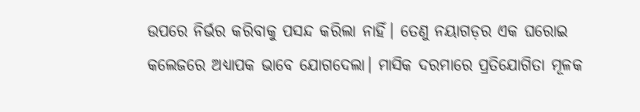ଉପରେ ନିର୍ଭର କରିବାକୁ ପସନ୍ଦ କରିଲା ନାହିଁ। ତେଣୁ ନୟାଗଡ଼ର ଏକ ଘରୋଇ କଲେଜରେ ଅଧ୍ୟାପକ ଭାବେ ଯୋଗଦେଲା। ମାସିକ ଦରମାରେ ପ୍ରତିଯୋଗିତା ମୂଳକ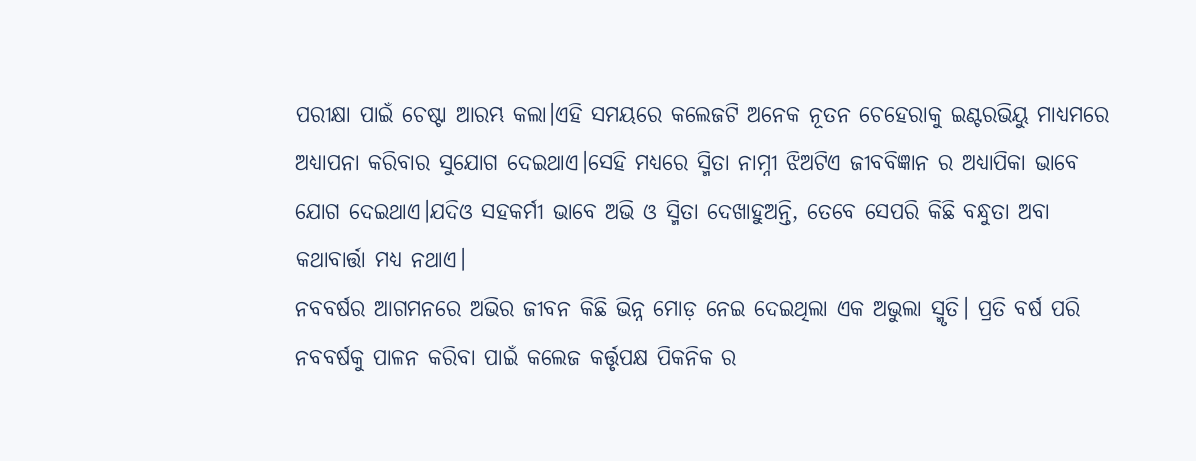ପରୀକ୍ଷା ପାଇଁ ଚେଷ୍ଟା ଆରମ୍ଭ କଲା।ଏହି ସମୟରେ କଲେଜଟି ଅନେକ ନୂତନ ଚେହେରାକୁ ଇଣ୍ଟରଭିୟୁ ମାଧ୍ୟମରେ ଅଧ୍ୟାପନା କରିବାର ସୁଯୋଗ ଦେଇଥାଏ।ସେହି ମଧ୍ୟରେ ସ୍ମିତା ନାମ୍ନୀ ଝିଅଟିଏ ଜୀବବିଜ୍ଞାନ ର ଅଧ୍ୟାପିକା ଭାବେ ଯୋଗ ଦେଇଥାଏ।ଯଦିଓ ସହକର୍ମୀ ଭାବେ ଅଭି ଓ ସ୍ମିତା ଦେଖାହୁଅନ୍ତି, ତେବେ ସେପରି କିଛି ବନ୍ଧୁତା ଅବା କଥାବାର୍ତ୍ତା ମଧ୍ୟ ନଥାଏ।
ନବବର୍ଷର ଆଗମନରେ ଅଭିର ଜୀବନ କିଛି ଭିନ୍ନ ମୋଡ଼ ନେଇ ଦେଇଥିଲା ଏକ ଅଭୁଲା ସ୍ମୃତି। ପ୍ରତି ବର୍ଷ ପରି ନବବର୍ଷକୁ ପାଳନ କରିବା ପାଇଁ କଲେଜ କର୍ତ୍ତୃପକ୍ଷ ପିକନିକ ର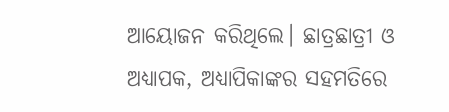ଆୟୋଜନ କରିଥିଲେ। ଛାତ୍ରଛାତ୍ରୀ ଓ ଅଧ୍ୟାପକ, ଅଧ୍ୟାପିକାଙ୍କର ସହମତିରେ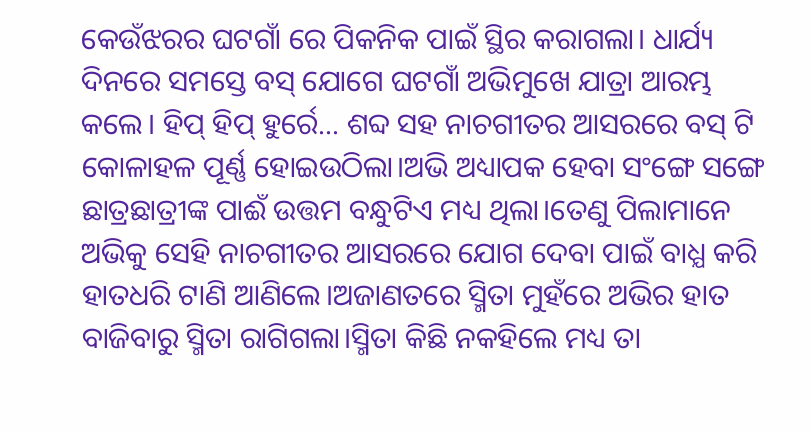କେଉଁଝରର ଘଟଗାଁ ରେ ପିକନିକ ପାଇଁ ସ୍ଥିର କରାଗଲା। ଧାର୍ଯ୍ୟ ଦିନରେ ସମସ୍ତେ ବସ୍ ଯୋଗେ ଘଟଗାଁ ଅଭିମୁଖେ ଯାତ୍ରା ଆରମ୍ଭ କଲେ। ହିପ୍ ହିପ୍ ହୁର୍ରେ... ଶବ୍ଦ ସହ ନାଚଗୀତର ଆସରରେ ବସ୍ ଟି କୋଳାହଳ ପୂର୍ଣ୍ଣ ହୋଇଉଠିଲା।ଅଭି ଅଧ୍ୟାପକ ହେବା ସଂଙ୍ଗେ ସଙ୍ଗେ ଛାତ୍ରଛାତ୍ରୀଙ୍କ ପାଈଁ ଉତ୍ତମ ବନ୍ଧୁଟିଏ ମଧ୍ୟ ଥିଲା।ତେଣୁ ପିଲାମାନେ ଅଭିକୁ ସେହି ନାଚଗୀତର ଆସରରେ ଯୋଗ ଦେବା ପାଇଁ ବାଧ୍ଯ କରି ହାତଧରି ଟାଣି ଆଣିଲେ।ଅଜାଣତରେ ସ୍ମିତା ମୁହଁରେ ଅଭିର ହାତ ବାଜିବାରୁ ସ୍ମିତା ରାଗିଗଲା।ସ୍ମିତା କିଛି ନକହିଲେ ମଧ୍ୟ ତା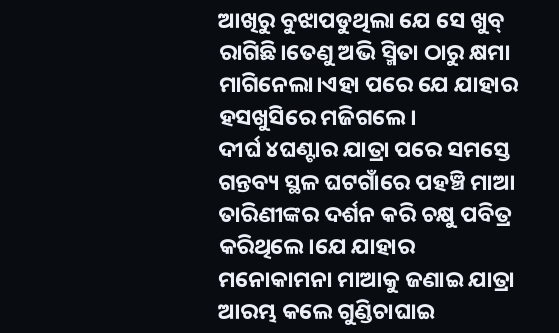ଆଖିରୁ ବୁଝାପଡୁଥିଲା ଯେ ସେ ଖୁବ୍ ରାଗିଛି।ତେଣୁ ଅଭି ସ୍ମିତା ଠାରୁ କ୍ଷମା ମାଗିନେଲା।ଏହା ପରେ ଯେ ଯାହାର ହସଖୁସିରେ ମଜିଗଲେ।
ଦୀର୍ଘ ୪ଘଣ୍ଟାର ଯାତ୍ରା ପରେ ସମସ୍ତେ ଗନ୍ତବ୍ୟ ସ୍ଥଳ ଘଟଗାଁରେ ପହଞ୍ଚି ମାଆ ତାରିଣୀଙ୍କର ଦର୍ଶନ କରି ଚକ୍ଷୁ ପବିତ୍ର କରିଥିଲେ।ଯେ ଯାହାର ମନୋକାମନା ମାଆକୁ ଜଣାଇ ଯାତ୍ରା ଆରମ୍ଭ କଲେ ଗୁଣ୍ଡିଚାଘାଇ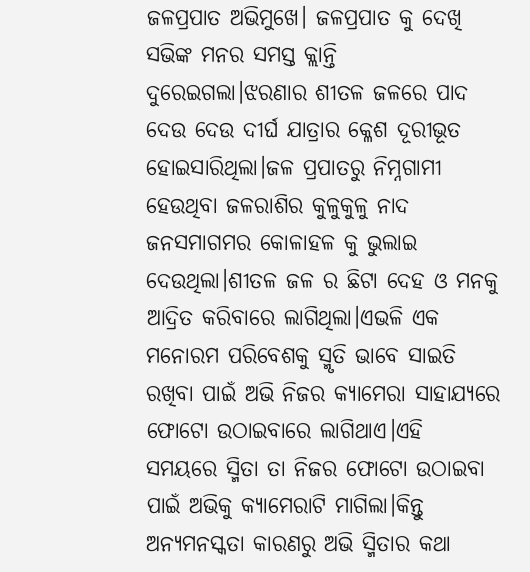ଜଳପ୍ରପାତ ଅଭିମୁଖେ। ଜଳପ୍ରପାତ କୁ ଦେଖି ସଭିଙ୍କ ମନର ସମସ୍ତ କ୍ଲାନ୍ତି ଦୁରେଇଗଲା।ଝରଣାର ଶୀତଳ ଜଳରେ ପାଦ ଦେଉ ଦେଉ ଦୀର୍ଘ ଯାତ୍ରାର କ୍ଳେଶ ଦୂରୀଭୂତ ହୋଇସାରିଥିଲା।ଜଳ ପ୍ରପାତରୁ ନିମ୍ନଗାମୀ ହେଉଥିବା ଜଳରାଶିର କୁଳୁକୁଳୁ ନାଦ ଜନସମାଗମର କୋଳାହଳ କୁ ଭୁଲାଇ ଦେଉଥିଲା।ଶୀତଳ ଜଳ ର ଛିଟା ଦେହ ଓ ମନକୁ ଆଦ୍ରିତ କରିବାରେ ଲାଗିଥିଲା।ଏଭଳି ଏକ ମନୋରମ ପରିବେଶକୁ ସ୍ମୃତି ଭାବେ ସାଇତି ରଖିବା ପାଇଁ ଅଭି ନିଜର କ୍ୟାମେରା ସାହାଯ୍ୟରେ ଫୋଟୋ ଉଠାଇବାରେ ଲାଗିଥାଏ।ଏହି ସମୟରେ ସ୍ମିତା ତା ନିଜର ଫୋଟୋ ଉଠାଇବା ପାଇଁ ଅଭିକୁ କ୍ୟାମେରାଟି ମାଗିଲା।କିନ୍ତୁ ଅନ୍ୟମନସ୍କତା କାରଣରୁ ଅଭି ସ୍ମିତାର କଥା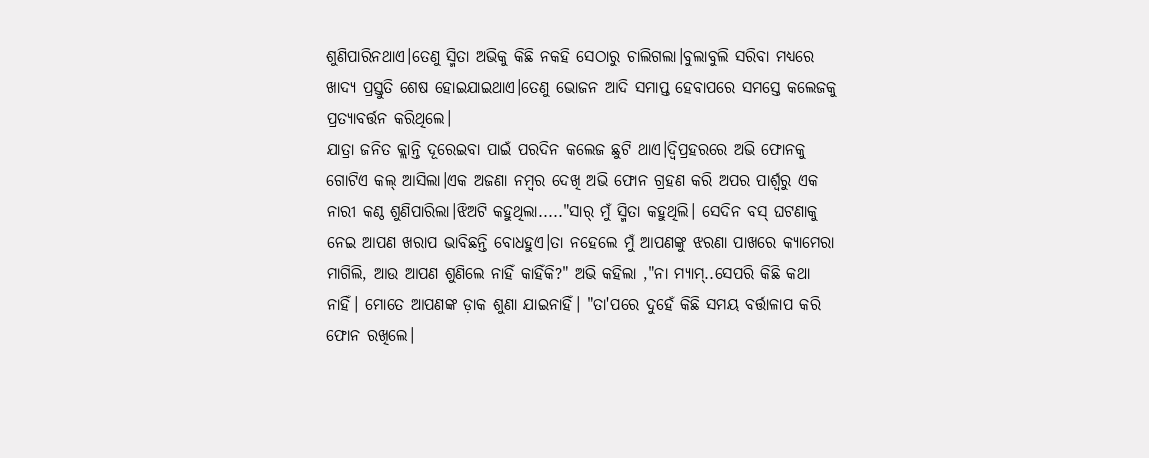ଶୁଣିପାରିନଥାଏ।ତେଣୁ ସ୍ମିତା ଅଭିକୁ କିଛି ନକହି ସେଠାରୁ ଚାଲିଗଲା।ବୁଲାବୁଲି ସରିବା ମଧ୍ୟରେ ଖାଦ୍ୟ ପ୍ରସ୍ତୁତି ଶେଷ ହୋଇଯାଇଥାଏ।ତେଣୁ ଭୋଜନ ଆଦି ସମାପ୍ତ ହେବାପରେ ସମସ୍ତେ କଲେଜକୁ ପ୍ରତ୍ୟାବର୍ତ୍ତନ କରିଥିଲେ।
ଯାତ୍ରା ଜନିତ କ୍ଲାନ୍ତି ଦୂରେଇବା ପାଇଁ ପରଦିନ କଲେଜ ଛୁଟି ଥାଏ।ଦ୍ବିପ୍ରହରରେ ଅଭି ଫୋନକୁ ଗୋଟିଏ କଲ୍ ଆସିଲା।ଏକ ଅଜଣା ନମ୍ବର ଦେଖି ଅଭି ଫୋନ ଗ୍ରହଣ କରି ଅପର ପାର୍ଶ୍ୱରୁ ଏକ ନାରୀ କଣ୍ଠ ଶୁଣିପାରିଲା।ଝିଅଟି କହୁଥିଲା....."ସାର୍ ମୁଁ ସ୍ମିତା କହୁଥିଲି। ସେଦିନ ବସ୍ ଘଟଣାକୁ ନେଇ ଆପଣ ଖରାପ ଭାବିଛନ୍ତି ବୋଧହୁଏ।ତା ନହେଲେ ମୁଁ ଆପଣଙ୍କୁ ଝରଣା ପାଖରେ କ୍ୟାମେରା ମାଗିଲି, ଆଉ ଆପଣ ଶୁଣିଲେ ନାହିଁ କାହିଁକି?" ଅଭି କହିଲା ,"ନା ମ୍ୟାମ୍..ସେପରି କିଛି କଥା ନାହିଁ। ମୋତେ ଆପଣଙ୍କ ଡ଼ାକ ଶୁଣା ଯାଇନାହିଁ। "ତା'ପରେ ଦୁହେଁ କିଛି ସମୟ ବର୍ତ୍ତାଳାପ କରି ଫୋନ ରଖିଲେ।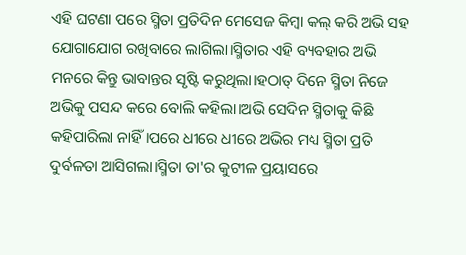ଏହି ଘଟଣା ପରେ ସ୍ମିତା ପ୍ରତିଦିନ ମେସେଜ କିମ୍ବା କଲ୍ କରି ଅଭି ସହ ଯୋଗାଯୋଗ ରଖିବାରେ ଲାଗିଲା।ସ୍ମିତାର ଏହି ବ୍ୟବହାର ଅଭି ମନରେ କିନ୍ତୁ ଭାବାନ୍ତର ସୃଷ୍ଟି କରୁଥିଲା।ହଠାତ୍ ଦିନେ ସ୍ମିତା ନିଜେ ଅଭିକୁ ପସନ୍ଦ କରେ ବୋଲି କହିଲା।ଅଭି ସେଦିନ ସ୍ମିତାକୁ କିଛି କହିପାରିଲା ନାହିଁ।ପରେ ଧୀରେ ଧୀରେ ଅଭିର ମଧ୍ୟ ସ୍ମିତା ପ୍ରତି ଦୁର୍ବଳତା ଆସିଗଲା।ସ୍ମିତା ତା'ର କୁଟୀଳ ପ୍ରୟାସରେ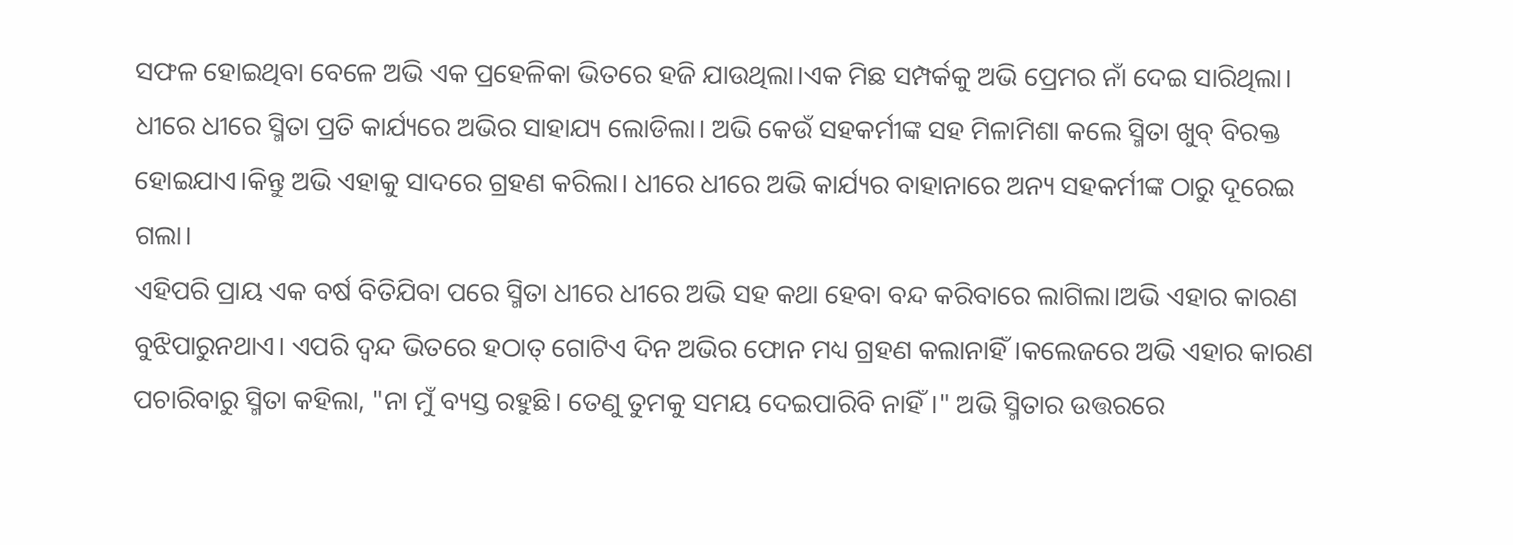ସଫଳ ହୋଇଥିବା ବେଳେ ଅଭି ଏକ ପ୍ରହେଳିକା ଭିତରେ ହଜି ଯାଉଥିଲା।ଏକ ମିଛ ସମ୍ପର୍କକୁ ଅଭି ପ୍ରେମର ନାଁ ଦେଇ ସାରିଥିଲା।
ଧୀରେ ଧୀରେ ସ୍ମିତା ପ୍ରତି କାର୍ଯ୍ୟରେ ଅଭିର ସାହାଯ୍ୟ ଲୋଡିଲା। ଅଭି କେଉଁ ସହକର୍ମୀଙ୍କ ସହ ମିଳାମିଶା କଲେ ସ୍ମିତା ଖୁବ୍ ବିରକ୍ତ ହୋଇଯାଏ।କିନ୍ତୁ ଅଭି ଏହାକୁ ସାଦରେ ଗ୍ରହଣ କରିଲା। ଧୀରେ ଧୀରେ ଅଭି କାର୍ଯ୍ୟର ବାହାନାରେ ଅନ୍ୟ ସହକର୍ମୀଙ୍କ ଠାରୁ ଦୂରେଇ ଗଲା।
ଏହିପରି ପ୍ରାୟ ଏକ ବର୍ଷ ବିତିଯିବା ପରେ ସ୍ମିତା ଧୀରେ ଧୀରେ ଅଭି ସହ କଥା ହେବା ବନ୍ଦ କରିବାରେ ଲାଗିଲା।ଅଭି ଏହାର କାରଣ ବୁଝିପାରୁନଥାଏ। ଏପରି ଦ୍ୱନ୍ଦ ଭିତରେ ହଠାତ୍ ଗୋଟିଏ ଦିନ ଅଭିର ଫୋନ ମଧ୍ୟ ଗ୍ରହଣ କଲାନାହିଁ।କଲେଜରେ ଅଭି ଏହାର କାରଣ ପଚାରିବାରୁ ସ୍ମିତା କହିଲା, "ନା ମୁଁ ବ୍ୟସ୍ତ ରହୁଛି। ତେଣୁ ତୁମକୁ ସମୟ ଦେଇପାରିବି ନାହିଁ।" ଅଭି ସ୍ମିତାର ଉତ୍ତରରେ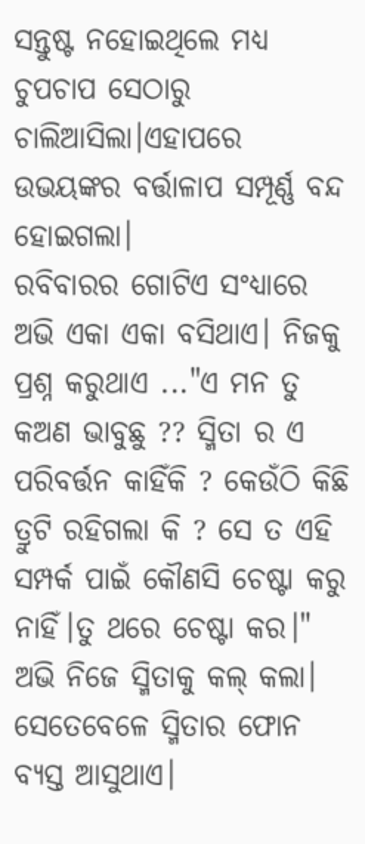ସନ୍ତୁଷ୍ଟ ନହୋଇଥିଲେ ମଧ୍ୟ ଚୁପଚାପ ସେଠାରୁ ଚାଲିଆସିଲା।ଏହାପରେ ଉଭୟଙ୍କର ବର୍ତ୍ତାଳାପ ସମ୍ପୂର୍ଣ୍ଣ ବନ୍ଦ ହୋଇଗଲା।
ରବିବାରର ଗୋଟିଏ ସଂଧ୍ୟାରେ ଅଭି ଏକା ଏକା ବସିଥାଏ। ନିଜକୁ ପ୍ରଶ୍ନ କରୁଥାଏ ..."ଏ ମନ ତୁ କଅଣ ଭାବୁଛୁ ?? ସ୍ମିତା ର ଏ ପରିବର୍ତ୍ତନ କାହିଁକି ? କେଉଁଠି କିଛି ତ୍ରୁଟି ରହିଗଲା କି ? ସେ ତ ଏହି ସମ୍ପର୍କ ପାଇଁ କୌଣସି ଚେଷ୍ଟା କରୁ ନାହିଁ।ତୁ ଥରେ ଚେଷ୍ଟା କର।"
ଅଭି ନିଜେ ସ୍ମିତାକୁ କଲ୍ କଲା। ସେତେବେଳେ ସ୍ମିତାର ଫୋନ ବ୍ୟସ୍ତ ଆସୁଥାଏ।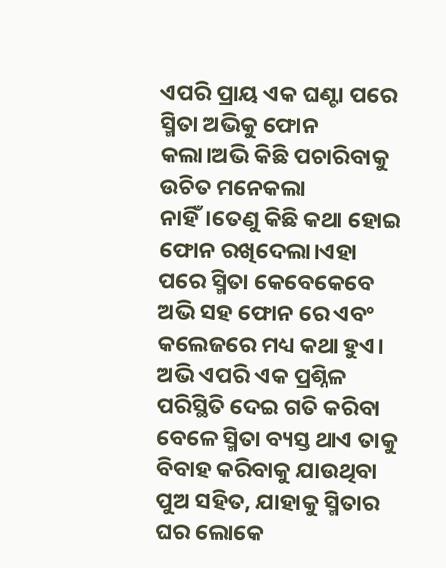ଏପରି ପ୍ରାୟ ଏକ ଘଣ୍ଟା ପରେ ସ୍ମିତା ଅଭିକୁ ଫୋନ କଲା।ଅଭି କିଛି ପଚାରିବାକୁ ଉଚିତ ମନେକଲା ନାହିଁ।ତେଣୁ କିଛି କଥା ହୋଇ ଫୋନ ରଖିଦେଲା।ଏହା ପରେ ସ୍ମିତା କେବେକେବେ ଅଭି ସହ ଫୋନ ରେ ଏବଂ କଲେଜରେ ମଧ୍ୟ କଥା ହୁଏ।
ଅଭି ଏପରି ଏକ ପ୍ରଶ୍ନିଳ ପରିସ୍ଥିତି ଦେଇ ଗତି କରିବା ବେଳେ ସ୍ମିତା ବ୍ୟସ୍ତ ଥାଏ ତାକୁ ବିବାହ କରିବାକୁ ଯାଉଥିବା ପୁଅ ସହିତ, ଯାହାକୁ ସ୍ମିତାର ଘର ଲୋକେ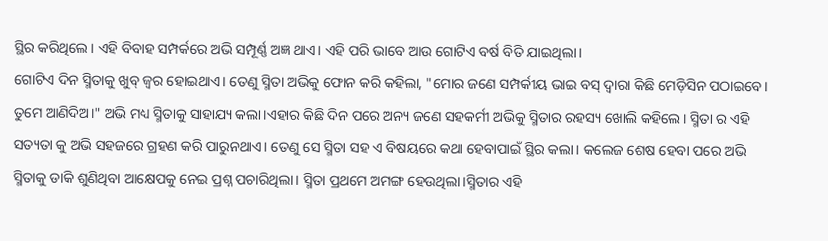ସ୍ଥିର କରିଥିଲେ। ଏହି ବିବାହ ସମ୍ପର୍କରେ ଅଭି ସମ୍ପୂର୍ଣ୍ଣ ଅଜ୍ଞ ଥାଏ। ଏହି ପରି ଭାବେ ଆଉ ଗୋଟିଏ ବର୍ଷ ବିତି ଯାଇଥିଲା।
ଗୋଟିଏ ଦିନ ସ୍ମିତାକୁ ଖୁବ୍ ଜ୍ୱର ହୋଇଥାଏ। ତେଣୁ ସ୍ମିତା ଅଭିକୁ ଫୋନ କରି କହିଲା, "ମୋର ଜଣେ ସମ୍ପର୍କୀୟ ଭାଇ ବସ୍ ଦ୍ୱାରା କିଛି ମେଡ଼ିସିନ ପଠାଇବେ। ତୁମେ ଆଣିଦିଅ।" ଅଭି ମଧ୍ୟ ସ୍ମିତାକୁ ସାହାଯ୍ୟ କଲା।ଏହାର କିଛି ଦିନ ପରେ ଅନ୍ୟ ଜଣେ ସହକର୍ମୀ ଅଭିକୁ ସ୍ମିତାର ରହସ୍ୟ ଖୋଲି କହିଲେ। ସ୍ମିତା ର ଏହି ସତ୍ୟତା କୁ ଅଭି ସହଜରେ ଗ୍ରହଣ କରି ପାରୁନଥାଏ। ତେଣୁ ସେ ସ୍ମିତା ସହ ଏ ବିଷୟରେ କଥା ହେବାପାଇଁ ସ୍ଥିର କଲା। କଲେଜ ଶେଷ ହେବା ପରେ ଅଭି ସ୍ମିତାକୁ ଡାକି ଶୁଣିଥିବା ଆକ୍ଷେପକୁ ନେଇ ପ୍ରଶ୍ନ ପଚାରିଥିଲା। ସ୍ମିତା ପ୍ରଥମେ ଅମଙ୍ଗ ହେଉଥିଲା।ସ୍ମିତାର ଏହି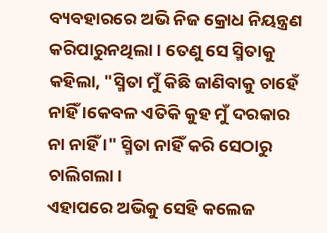ବ୍ୟବହାରରେ ଅଭି ନିଜ କ୍ରୋଧ ନିୟନ୍ତ୍ରଣ କରିପାରୁନଥିଲା। ତେଣୁ ସେ ସ୍ମିତାକୁ କହିଲା, "ସ୍ମିତା ମୁଁ କିଛି ଜାଣିବାକୁ ଚାହେଁ ନାହିଁ ।କେବଳ ଏତିକି କୁହ ମୁଁ ଦରକାର ନା ନାହିଁ ।" ସ୍ମିତା ନାହିଁ କରି ସେଠାରୁ ଚାଲିଗଲା।
ଏହାପରେ ଅଭିକୁ ସେହି କଲେଜ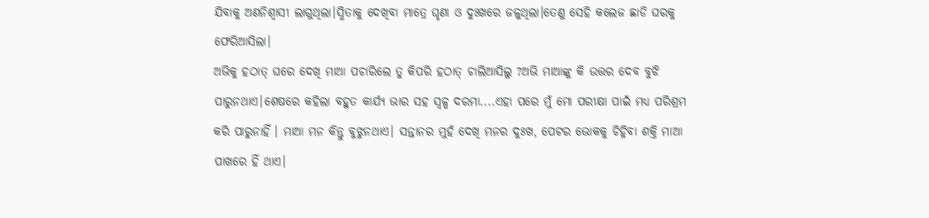ଯିବାକୁ ଅଣନିଶ୍ୱାସୀ ଲାଗୁଥିଲା।ସ୍ମିତାକୁ ଦେଖିବା ମାତ୍ରେ ଘୃଣା ଓ ଦୁଃଖରେ ଜଳୁଥିଲା।ତେଣୁ ସେହି କଲେଜ ଛାଡି ଘରକୁ ଫେରିଆସିଲା।
ଅଭିକୁ ହଠାତ୍ ଘରେ ଦେଖି ମାଆ ପଚାରିଲେ ତୁ କିପରି ହଠାତ୍ ଚାଲିଆସିଲୁ ?ଅଭି ମାଆଙ୍କୁ କି ଉତ୍ତର ଦେବ ବୁଝି ପାରୁନଥାଏ।ଶେଷରେ କହିଲା ବହୁତ କାର୍ଯ୍ୟ ଭାର ସହ ସ୍ୱଳ୍ପ ଦରମା....ଏହା ପରେ ମୁଁ ମୋ ପରୀକ୍ଷା ପାଇଁ ମଧ୍ୟ ପରିଶ୍ରମ କରି ପାରୁନାହିଁ । ମାଆ ମନ କିନ୍ତୁ ବୁଝୁନଥାଏ। ସନ୍ତାନର ମୁହଁ ଦେଖି ମନର ଦୁଃଖ, ପେଟର ଭୋକକୁ ଚିହ୍ନିବା ଶକ୍ତି ମାଆ ପାଖରେ ହିଁ ଥାଏ।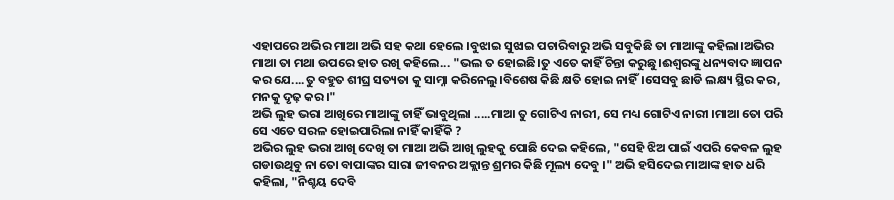ଏହାପରେ ଅଭିର ମାଆ ଅଭି ସହ କଥା ହେଲେ ।ବୁଝାଇ ସୁଝାଇ ପଚାରିବାରୁ ଅଭି ସବୁକିଛି ତା ମାଆଙ୍କୁ କହିଲା।ଅଭିର ମାଆ ତା ମଥା ଉପରେ ହାତ ରଖି କହିଲେ... "ଭଲ ତ ହୋଇଛି।ତୁ ଏତେ କାହିଁ ଚିନ୍ତା କରୁଛୁ।ଈଶ୍ୱରଙ୍କୁ ଧନ୍ୟବାଦ ଜ୍ଞାପନ କର ଯେ....ତୁ ବହୁତ ଶୀଘ୍ର ସତ୍ୟତା କୁ ସାମ୍ନା କରିନେଲୁ।ବିଶେଷ କିଛି କ୍ଷତି ହୋଇ ନାହିଁ।ସେସବୁ ଛାଡି ଲକ୍ଷ୍ୟ ସ୍ଥିର କର, ମନକୁ ଦୃଢ଼ କର।"
ଅଭି ଲୁହ ଭରା ଆଖିରେ ମାଆଙ୍କୁ ଚାହିଁ ଭାବୁଥିଲା .....ମାଆ ତୁ ଗୋଟିଏ ନାରୀ, ସେ ମଧ୍ୟ ଗୋଟିଏ ନାରୀ ।ମାଆ ତୋ ପରି ସେ ଏତେ ସରଳ ହୋଇପାରିଲା ନାହିଁ କାହିଁକି ?
ଅଭିର ଲୁହ ଭରା ଆଖି ଦେଖି ତା ମାଆ ଅଭି ଆଖି ଲୁହକୁ ପୋଛି ଦେଇ କହିଲେ, "ସେହି ଝିଅ ପାଇଁ ଏପରି କେବଳ ଲୁହ ଗଡାଉଥିବୁ ନା ତୋ ବାପାଙ୍କର ସାରା ଜୀବନର ଅକ୍ଲାନ୍ତ ଶ୍ରମର କିଛି ମୂଲ୍ୟ ଦେବୁ ।" ଅଭି ହସିଦେଇ ମାଆଙ୍କ ହାତ ଧରି କହିଲା, "ନିଶ୍ଚୟ ଦେବି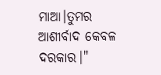ମାଆ।ତୁମର ଆଶୀର୍ବାଦ କେବଳ ଦରକାର।"